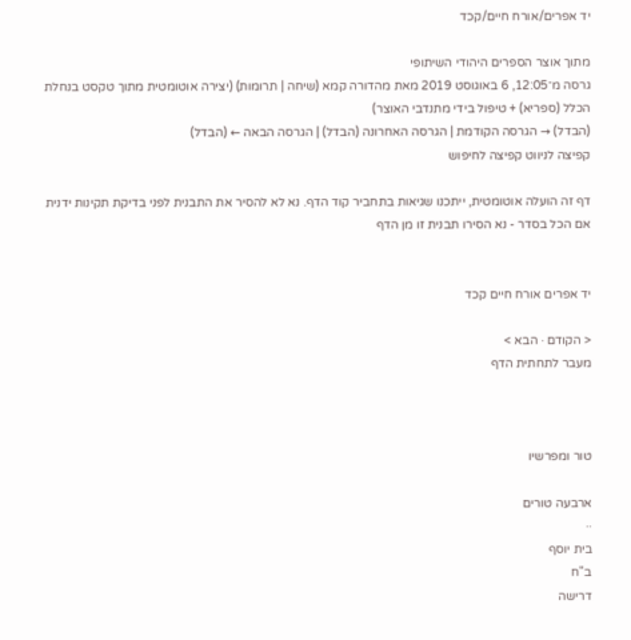יד אפרים/אורח חיים/קכד

מתוך אוצר הספרים היהודי השיתופי
גרסה מ־12:05, 6 באוגוסט 2019 מאת מהדורה קמא (שיחה | תרומות) (יצירה אוטומטית מתוך טקסט בנחלת הכלל (ספריא) + טיפול בידי מתנדבי האוצר)
(הבדל) → הגרסה הקודמת | הגרסה האחרונה (הבדל) | הגרסה הבאה ← (הבדל)
קפיצה לניווט קפיצה לחיפוש

דף זה הועלה אוטומטית, ייתכנו שגיאות בתחביר קוד הדף. נא לא להסיר את התבנית לפני בדיקת תקינות ידנית
אם הכל בסדר - נא הסירו תבנית זו מן הדף


יד אפרים אורח חיים קכד

< הקודם · הבא >
מעבר לתחתית הדף



טור ומפרשיו

ארבעה טורים
··
בית יוסף
ב"ח
דרישה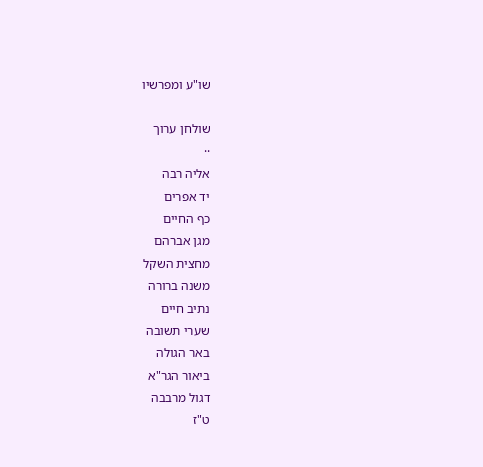שו"ע ומפרשיו

שולחן ערוך
··
אליה רבה
יד אפרים
כף החיים
מגן אברהם
מחצית השקל
משנה ברורה
נתיב חיים
שערי תשובה
באר הגולה
ביאור הגר"א
דגול מרבבה
ט"ז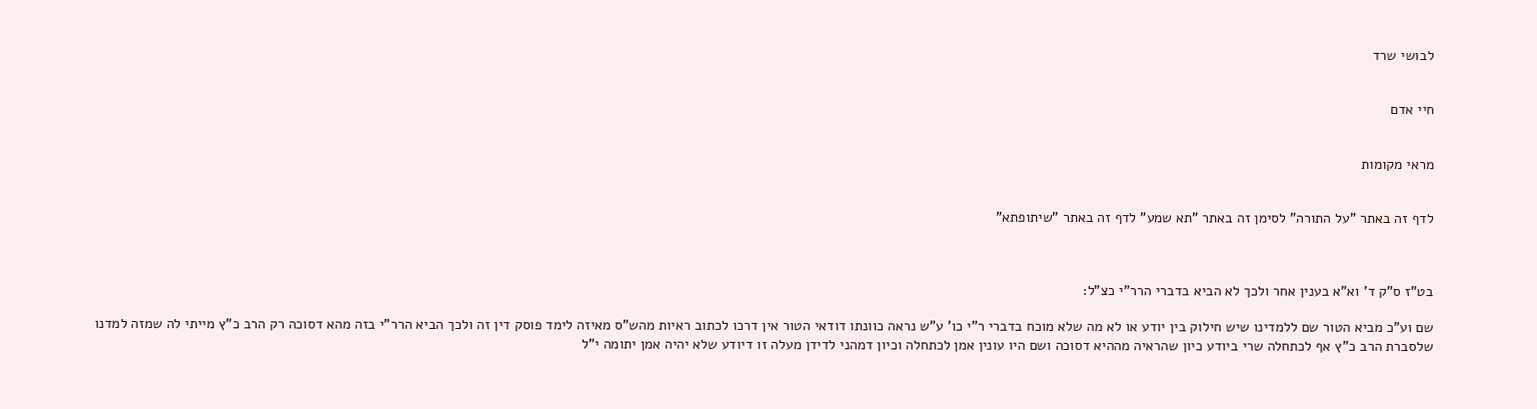לבושי שרד


חיי אדם


מראי מקומות


לדף זה באתר "על התורה" לסימן זה באתר "תא שמע" לדף זה באתר "שיתופתא"



בט"ז ס"ק ד' וא"א בענין אחר ולכך לא הביא בדברי הרר"י כצ"ל:

שם וע"כ מביא הטור שם ללמדינו שיש חילוק בין יודע או לא מה שלא מוכח בדברי ר"י כו' ע"ש נראה כוונתו דודאי הטור אין דרכו לכתוב ראיות מהש"ס מאיזה לימד פוסק דין זה ולכך הביא הרר"י בזה מהא דסוכה רק הרב כ"ץ מייתי לה שמזה למדנו שלסברת הרב כ"ץ אף לכתחלה שרי ביודע כיון שהראיה מההיא דסוכה ושם היו עונין אמן לכתחלה וכיון דמהני לדידן מעלה זו דיודע שלא יהיה אמן יתומה י"ל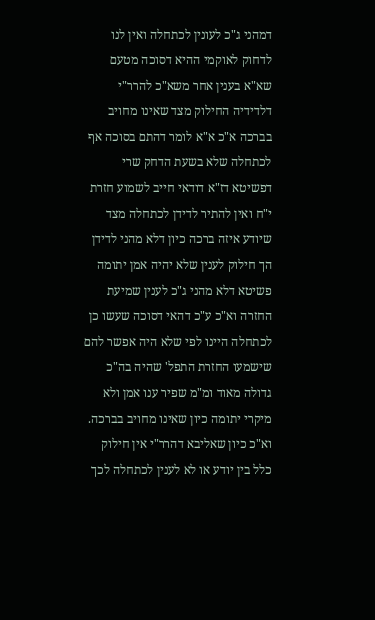דמהני ג"כ לעונין לכתחלה ואין לנו לדחוק לאוקמי ההיא דסוכה מטעם שא"א בענין אחר משא"כ להרר"י דלדידיה החילוק מצד שאינו מחויב בברכה א"כ א"א לומר דהתם בסוכה אף לכתחלה שלא בשעת הדחק שרי דפשיטא דז"א דודאי חייב לשמוע חזרת י"ח ואין להתיר לדידן לכתחלה מצד שיודע איזה ברכה כיון דלא מהני לדידן הך חילוק לענין שלא יהיה אמן יתומה פשיטא דלא מהני ג"כ לענין שמיעת החזרה וא"כ ע"כ דהאי דסוכה שעשו כן לכתחלה היינו לפי שלא היה אפשר להם שישמעו החזרת התפל' שהיה בה"כ גדולה מאוד ומ"מ שפיר ענו אמן ולא מיקרי יתומה כיון שאינו מחויב בברכה. וא"כ כיון שאליבא דהרר"י אין חילוק כלל בין יודע או לא לענין לכתחלה לכך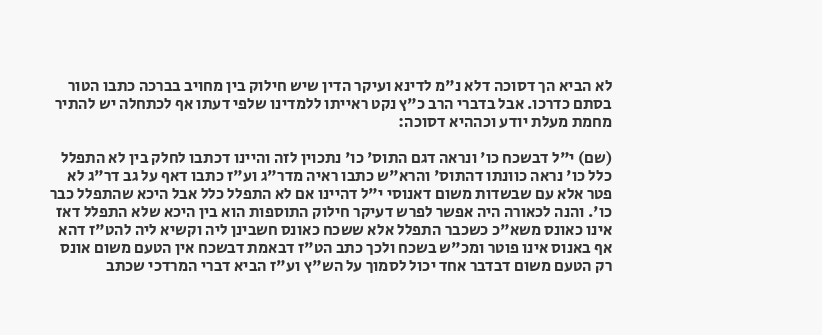לא הביא הך דסוכה דלא נ"מ לדינא ועיקר הדין שיש חילוק בין מחויב בברכה כתבו הטור בסתם כדרכו. אבל בדברי הרב כ"ץ נקט ראייתו ללמדינו שלפי דעתו אף לכתחלה יש להתיר מחמת מעלת יודע וכההיא דסוכה:

(שם) י"ל דבשכח כו' ונראה דגם התוס' כו' נתכוין לזה והיינו דכתבו לחלק בין לא התפלל כלל כו' נראה כוונתו דהתוס' והרא"ש כתבו ראיה מדר"ג וע"ז כתבו דאף על גב דר"ג לא פטר אלא עם שבשדות משום דאנוסי י"ל דהיינו אם לא התפלל כלל אבל היכא שהתפלל כבר כו'. והנה לכאורה היה אפשר לפרש דעיקר חילוק התוספות הוא בין היכא שלא התפלל דאז אינו כאונס משא"כ כשכבר התפלל אלא ששכח כאונס חשבינן ליה וקשיא ליה להט"ז דהא אף באנוס אינו פוטר ומכ"ש בשכח ולכך כתב הט"ז דבאמת דבשכח אין הטעם משום אונס רק הטעם משום דבדבר אחד יכול לסמוך על הש"ץ וע"ז הביא דברי המרדכי שכתב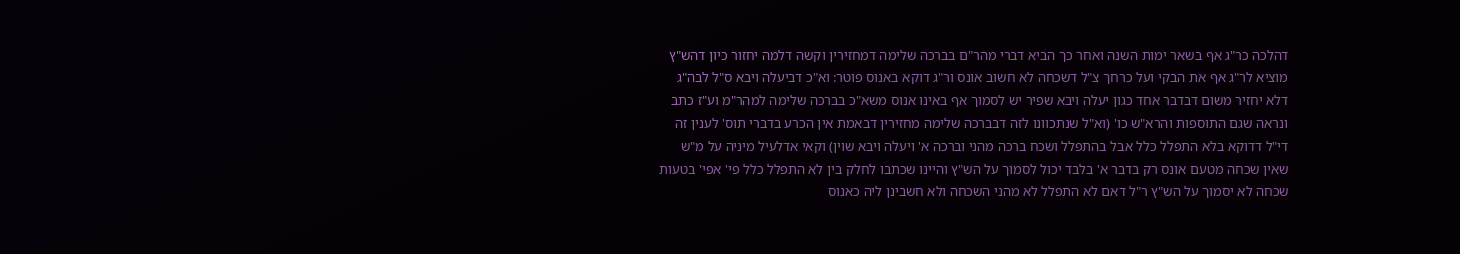דהלכה כר"ג אף בשאר ימות השנה ואחר כך הביא דברי מהר"ם בברכה שלימה דמחזירין וקשה דלמה יחזור כיון דהש"ץ מוציא לר"ג אף את הבקי ועל כרחך צ"ל דשכחה לא חשוב אונס ור"ג דוקא באנוס פוטר: וא"כ דביעלה ויבא ס"ל לבה"ג דלא יחזיר משום דבדבר אחד כגון יעלה ויבא שפיר יש לסמוך אף באינו אנוס משא"כ בברכה שלימה למהר"מ וע"ז כתב ונראה שגם התוספות והרא"ש כו' (וא"ל שנתכוונו לזה דבברכה שלימה מחזירין דבאמת אין הכרע בדברי תוס' לענין זה די"ל דדוקא בלא התפלל כלל אבל בהתפלל ושכח ברכה מהני וברכה א' ויעלה ויבא שוין) וקאי אדלעיל מיניה על מ"ש שאין שכחה מטעם אונס רק בדבר א' בלבד יכול לסמוך על הש"ץ והיינו שכתבו לחלק בין לא התפלל כלל פי' אפי' בטעות שכחה לא יסמוך על הש"ץ ר"ל דאם לא התפלל לא מהני השכחה ולא חשבינן ליה כאנוס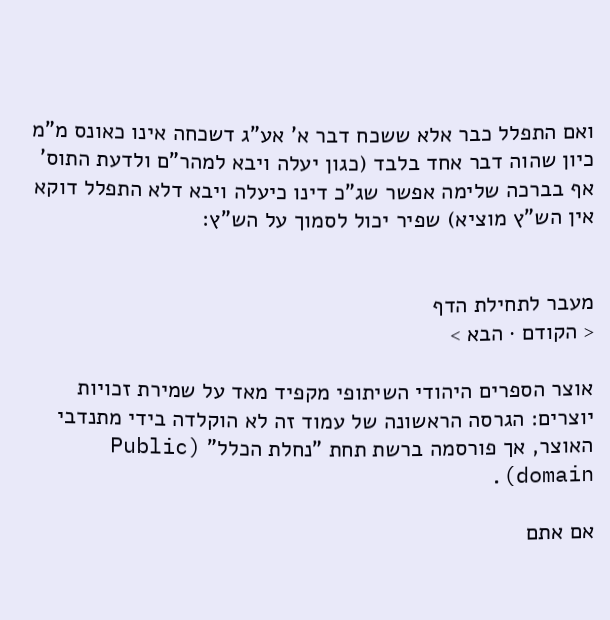ואם התפלל כבר אלא ששכח דבר א' אע"ג דשכחה אינו כאונס מ"מ כיון שהוה דבר אחד בלבד (כגון יעלה ויבא למהר"ם ולדעת התוס' אף בברכה שלימה אפשר שג"כ דינו כיעלה ויבא דלא התפלל דוקא אין הש"ץ מוציא) שפיר יכול לסמוך על הש"ץ:


מעבר לתחילת הדף
< הקודם · הבא >

אוצר הספרים היהודי השיתופי מקפיד מאד על שמירת זכויות יוצרים: הגרסה הראשונה של עמוד זה לא הוקלדה בידי מתנדבי האוצר, אך פורסמה ברשת תחת "נחלת הכלל" (Public domain).

אם אתם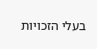בעלי הזכויות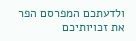ולדעתכם המפרסם הפר את זכויותיכם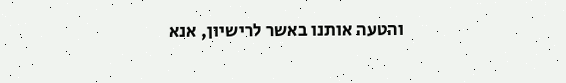והטעה אותנו באשר לרישיון, אנא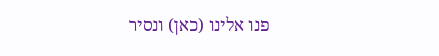פנו אלינו (כאן) ונסיר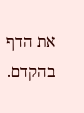את הדף בהקדם.